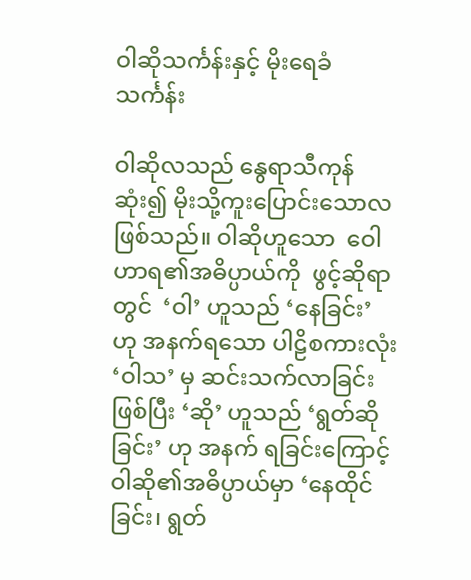ဝါဆိုသင်္ကန်းနှင့် မိုးရေခံသင်္ကန်း

ဝါဆိုလသည် နွေရာသီကုန်ဆုံး၍ မိုးသို့ကူးပြောင်းသောလဖြစ်သည်။ ဝါဆိုဟူသော  ဝေါဟာရ၏အဓိပ္ပာယ်ကို  ဖွင့်ဆိုရာတွင်  ‘ဝါ’ ဟူသည် ‘နေခြင်း’ ဟု အနက်ရသော ပါဠိစကားလုံး ‘ဝါသ’ မှ ဆင်းသက်လာခြင်းဖြစ်ပြီး ‘ဆို’ ဟူသည် ‘ရွတ်ဆိုခြင်း’ ဟု အနက် ရခြင်းကြောင့် ဝါဆို၏အဓိပ္ပာယ်မှာ ‘နေထိုင်ခြင်း၊ ရွတ်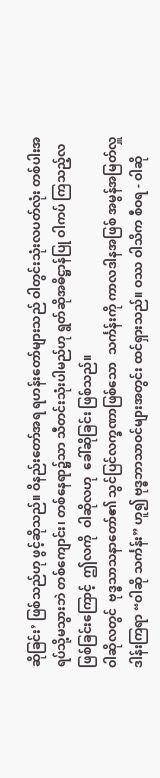ဆိုခြင်း’ ဖြစ်သည်ဟု ဖွင့်ဆိုသည်။ ဝိနည်းတော်အရ ရဟန်းတော်များသည် ဝါတွင်းသုံးလပတ်လုံး တစ်ပါးအရပ်သို့မသွားဘဲ တစ်ကျောင်း၊ တစ်နေရာ၌သာ သီတင်းသုံးပါမည်ဟု ရွတ်ဆိုအဓိဋ္ဌာန်ပြု ဝါကပ် ကြသည့်လဖြစ်ခြင်းကြောင့်  ဤလကို  ဝါဆိုလဟု  ခေါ်ဆိုခြင်း ဖြစ်သည်။
ဝါဆိုလတွင်  ဗုဒ္ဓသာသနာတော်၏ သွင်ပြင်လက္ခဏာဖြစ်သော  သင်္ကန်းကို ကာလဒါနအဖြစ် အမွန်အမြတ်လှူဒါန်းကြရာ “ဝါဆို သင်္ကန်း” ဟူ၍ ဗုဒ္ဓဘာသာဝင်များအတွင်း ထင်ရှားသည်။ ဝဿ ဝါသိက စီဝရ - ဝါဆို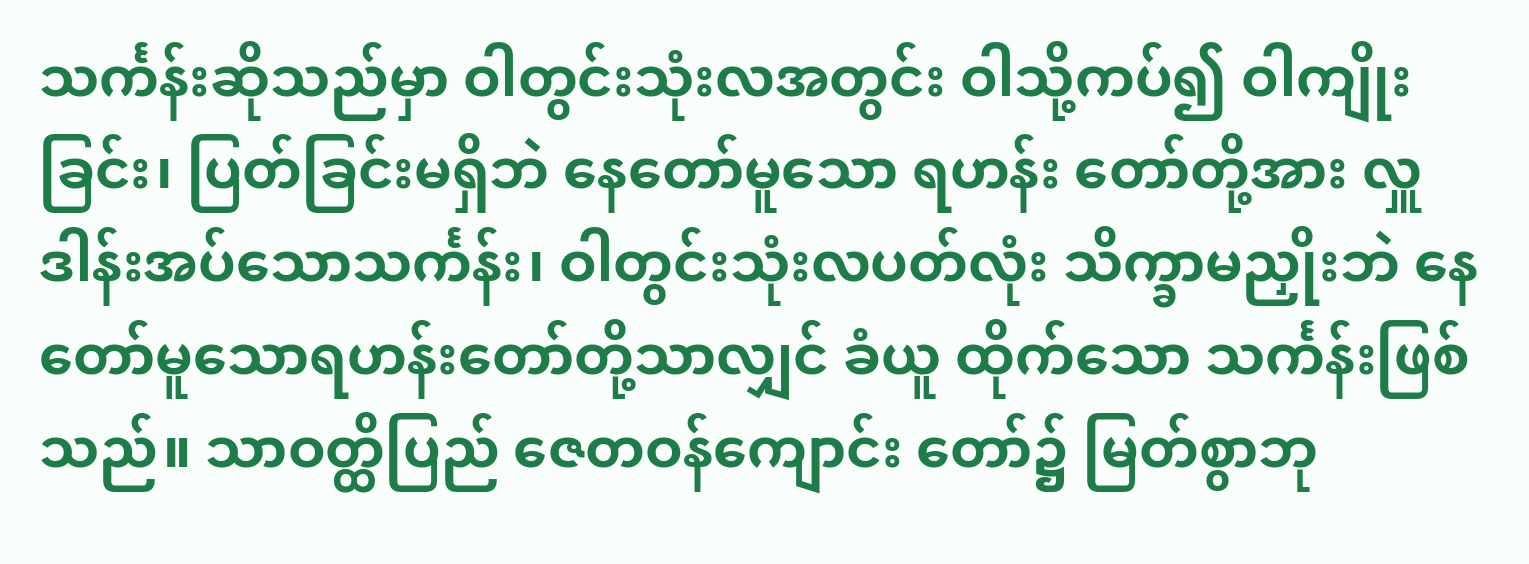သင်္ကန်းဆိုသည်မှာ ဝါတွင်းသုံးလအတွင်း ဝါသို့ကပ်၍ ဝါကျိုးခြင်း၊ ပြတ်ခြင်းမရှိဘဲ နေတော်မူသော ရဟန်း တော်တို့အား လှူဒါန်းအပ်သောသင်္ကန်း၊ ဝါတွင်းသုံးလပတ်လုံး သိက္ခာမညှိုးဘဲ နေတော်မူသောရဟန်းတော်တို့သာလျှင် ခံယူ ထိုက်သော သင်္ကန်းဖြစ်သည်။ သာဝတ္ထိပြည် ဇေတဝန်ကျောင်း တော်၌ မြတ်စွာဘု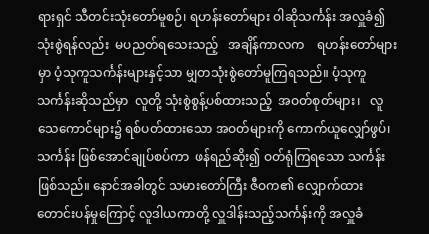ရားရှင် သီတင်းသုံးတော်မူစဉ်၊ ရဟန်းတော်များ ဝါဆိုသင်္ကန်း အလှူခံ၍  သုံးစွဲရန်လည်း  မပညတ်ရသေးသည့်   အချိန်ကာလက    ရဟန်းတော်များမှာ ပံ့သုကူသင်္ကန်းများနှင့်သာ မျှတသုံးစွဲတော်မူကြရသည်။ ပံ့သုကူသင်္ကန်းဆိုသည်မှာ  လူတို့ သုံးစွဲစွန့်ပစ်ထားသည့်  အဝတ်စုတ်များ၊   လူသေကောင်များ၌ ရစ်ပတ်ထားသော အဝတ်များကို ကောက်ယူလျှော်ဖွပ်၊ သင်္ကန်း ဖြစ်အောင်ချုပ်စပ်ကာ  ဖန်ရည်ဆိုး၍ ဝတ်ရုံကြရသော သင်္ကန်း ဖြစ်သည်။ နောင်အခါတွင် သမားတော်ကြီး ဇီဝက၏ လျှောက်ထား တောင်းပန်မှုကြောင့် လူဒါယကာတို့ လှူဒါန်းသည့်သင်္ကန်းကို အလှူခံ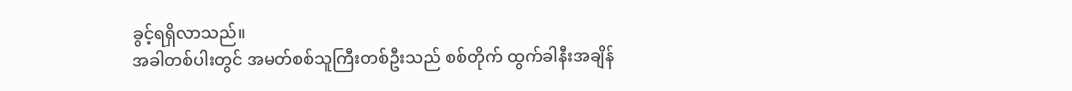ခွင့်ရရှိလာသည်။
အခါတစ်ပါးတွင် အမတ်စစ်သူကြီးတစ်ဦးသည် စစ်တိုက် ထွက်ခါနီးအချိန်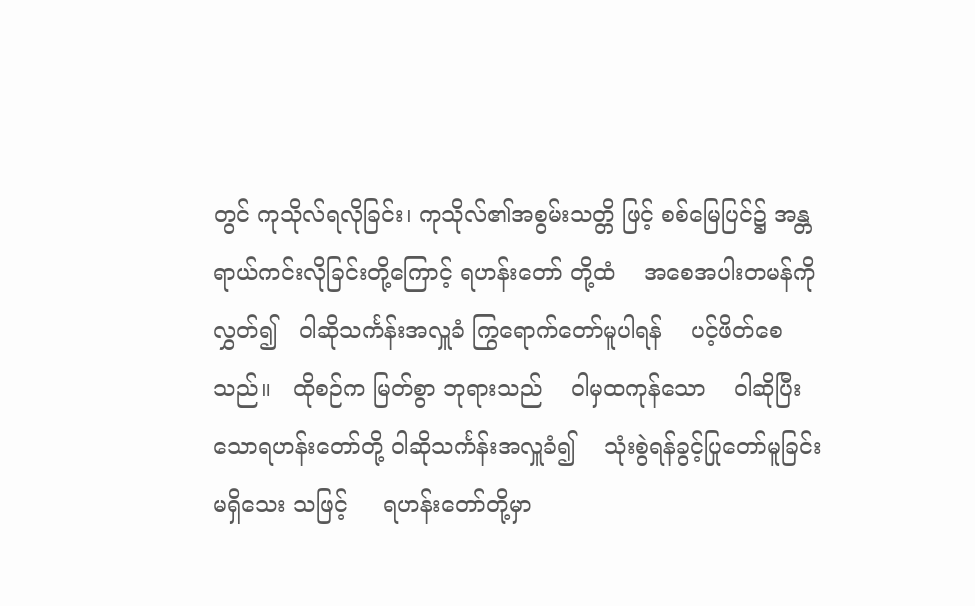တွင် ကုသိုလ်ရလိုခြင်း၊ ကုသိုလ်၏အစွမ်းသတ္တိ ဖြင့် စစ်မြေပြင်၌ အန္တရာယ်ကင်းလိုခြင်းတို့ကြောင့် ရဟန်းတော် တို့ထံ    အစေအပါးတမန်ကိုလွှတ်၍   ဝါဆိုသင်္ကန်းအလှူခံ ကြွရောက်တော်မူပါရန်    ပင့်ဖိတ်စေသည်။   ထိုစဉ်က မြတ်စွာ ဘုရားသည်    ဝါမှထကုန်သော    ဝါဆိုပြီးသောရဟန်းတော်တို့ ဝါဆိုသင်္ကန်းအလှူခံ၍    သုံးစွဲရန်ခွင့်ပြုတော်မူခြင်း  မရှိသေး သဖြင့်     ရဟန်းတော်တို့မှာ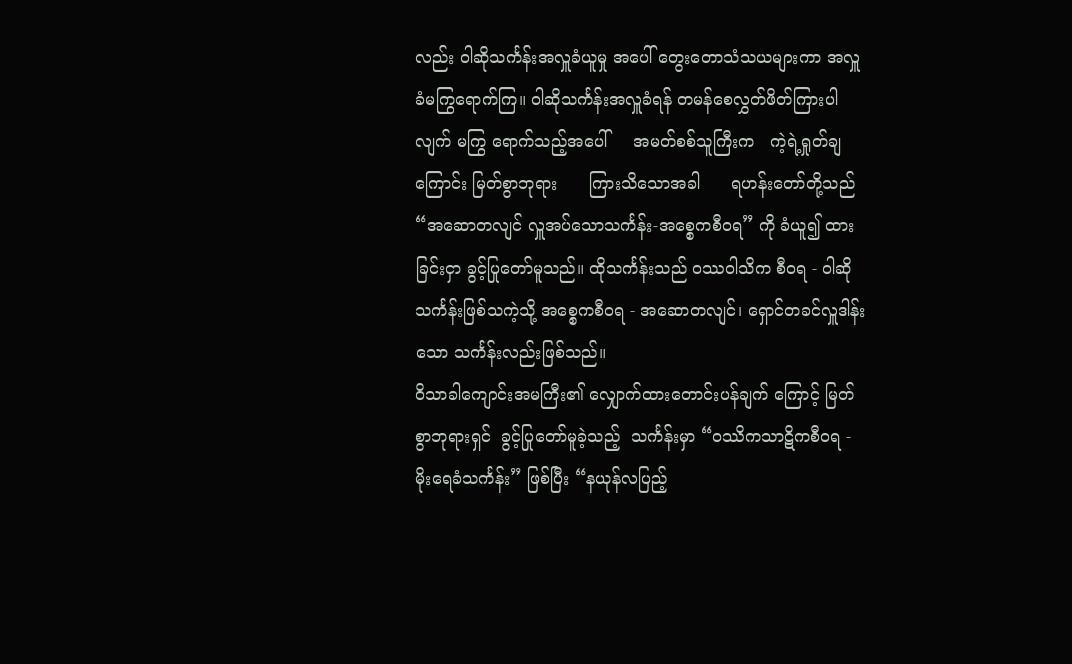လည်း ဝါဆိုသင်္ကန်းအလှူခံယူမှု အပေါ် တွေးတောသံသယများကာ အလှူခံမကြွရောက်ကြ။ ဝါဆိုသင်္ကန်းအလှူခံရန် တမန်စေလွှတ်ဖိတ်ကြားပါလျက် မကြွ ရောက်သည့်အပေါ်     အမတ်စစ်သူကြီးက   ကဲ့ရဲ့ရှုတ်ချကြောင်း မြတ်စွာဘုရား      ကြားသိသောအခါ      ရဟန်းတော်တို့သည် “အဆောတလျင် လှူအပ်သောသင်္ကန်း-အစ္စေကစီဝရ” ကို ခံယူ၍ ထားခြင်းငှာ ခွင့်ပြုတော်မူသည်။ ထိုသင်္ကန်းသည် ဝဿဝါသိက စီဝရ - ဝါဆိုသင်္ကန်းဖြစ်သကဲ့သို့ အစ္စေကစီဝရ - အဆောတလျင်၊ ရှောင်တခင်လှူဒါန်းသော သင်္ကန်းလည်းဖြစ်သည်။
ဝိသာခါကျောင်းအမကြီး၏ လျှောက်ထားတောင်းပန်ချက် ကြောင့် မြတ်စွာဘုရားရှင်  ခွင့်ပြုတော်မူခဲ့သည့်  သင်္ကန်းမှာ “ဝဿိကသာဋိကစီဝရ - မိုးရေခံသင်္ကန်း” ဖြစ်ပြီး “နယုန်လပြည့်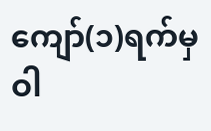ကျော်(၁)ရက်မှ ဝါ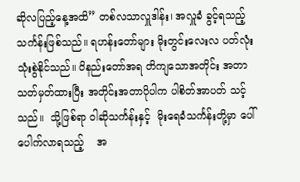ဆိုလပြည့်နေ့အထိ” တစ်လသာလှူဒါန်း၊ အလှူခံ ခွင့်ရသည့် သင်္ကန်းဖြစ်သည်။ ရဟန်းတော်များ မိုးတွင်းလေးလ ပတ်လုံး သုံးစွဲနိုင်သည်။ ဝိနည်းတော်အရ တိကျသောအတိုင်း အတာ သတ်မှတ်ထားပြီး အတိုင်းအတာပိုပါက ပါစိတ်အာပတ် သင့်သည်။  သို့ဖြစ်ရာ ဝါဆိုသင်္ကန်းနှင့်  မိုးရေခံသင်္ကန်းတို့မှာ ပေါ်ပေါက်လာရသည့်    အ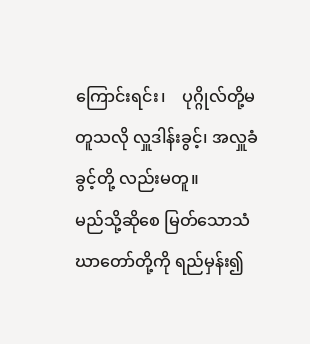ကြောင်းရင်း၊    ပုဂ္ဂိုလ်တို့မတူသလို လှူဒါန်းခွင့်၊ အလှူခံခွင့်တို့ လည်းမတူ။
မည်သို့ဆိုစေ မြတ်သောသံဃာတော်တို့ကို ရည်မှန်း၍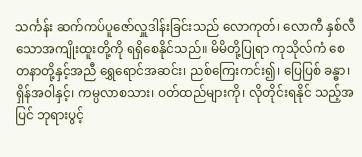သင်္ကန်း ဆက်ကပ်ပူဇော်လှူဒါန်းခြင်းသည် လောကုတ်၊ လောကီ နှစ်လီ သောအကျိုးထူးတို့ကို ရရှိစေနိုင်သည်။ မိမိတို့ပြုရာ ကုသိုလ်ကံ စေတနာတို့နှင့်အညီ ရွှေရောင်အဆင်း၊ ညစ်ကြေးကင်း၍၊ ပြေပြစ် ခန္ဓာ၊ ရှိန်အဝါနှင့်၊ ကမ္ပလာစသား၊ ဝတ်ထည်များကို၊ လိုတိုင်းရနိုင် သည့်အပြင် ဘုရားပွင့်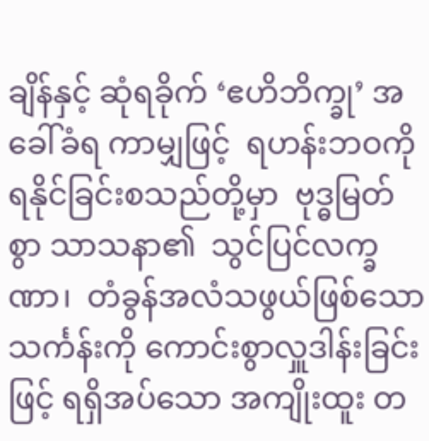ချိန်နှင့် ဆုံရခိုက် ‘ဧဟိဘိက္ခု’ အခေါ်ခံရ ကာမျှဖြင့်  ရဟန်းဘဝကို  ရနိုင်ခြင်းစသည်တို့မှာ  ဗုဒ္ဓမြတ်စွာ သာသနာ၏  သွင်ပြင်လက္ခဏာ၊  တံခွန်အလံသဖွယ်ဖြစ်သော သင်္ကန်းကို ကောင်းစွာလှူဒါန်းခြင်းဖြင့် ရရှိအပ်သော အကျိုးထူး တ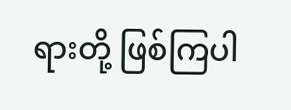ရားတို့ ဖြစ်ကြပါ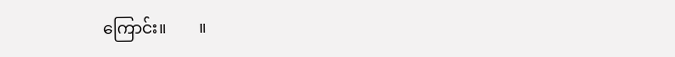ကြောင်း။        ။